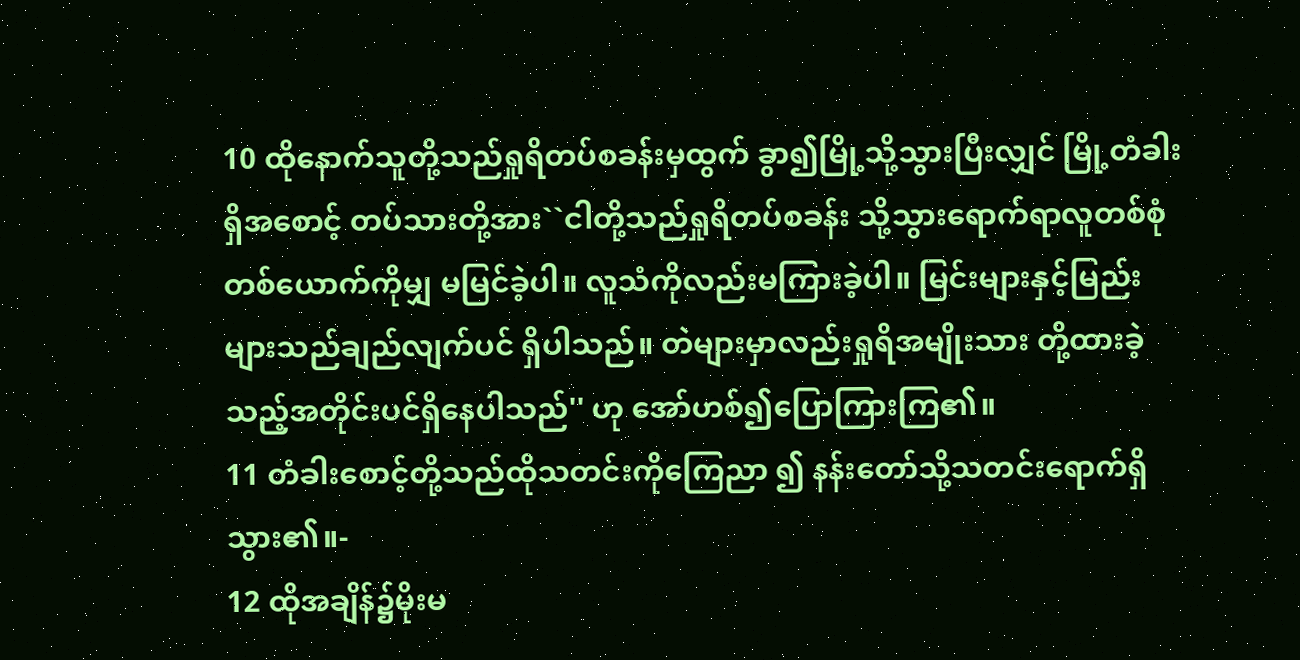10 ထိုနောက်သူတို့သည်ရှုရိတပ်စခန်းမှထွက် ခွာ၍မြို့သို့သွားပြီးလျှင် မြို့တံခါးရှိအစောင့် တပ်သားတို့အား``ငါတို့သည်ရှုရိတပ်စခန်း သို့သွားရောက်ရာလူတစ်စုံတစ်ယောက်ကိုမျှ မမြင်ခဲ့ပါ။ လူသံကိုလည်းမကြားခဲ့ပါ။ မြင်းများနှင့်မြည်းများသည်ချည်လျက်ပင် ရှိပါသည်။ တဲများမှာလည်းရှုရိအမျိုးသား တို့ထားခဲ့သည့်အတိုင်းပင်ရှိနေပါသည်'' ဟု အော်ဟစ်၍ပြောကြားကြ၏။
11 တံခါးစောင့်တို့သည်ထိုသတင်းကိုကြေညာ ၍ နန်းတော်သို့သတင်းရောက်ရှိသွား၏။-
12 ထိုအချိန်၌မိုးမ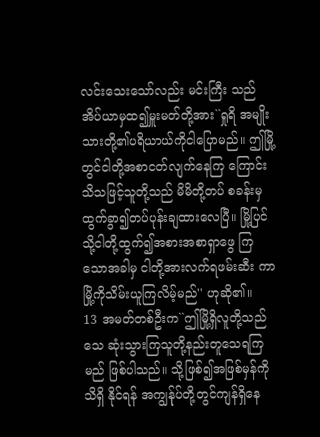လင်းသေးသော်လည်း မင်းကြီး သည်အိပ်ယာမှထ၍မှူးမတ်တို့အား``ရှုရိ အမျိုးသားတို့၏ပရိယာယ်ကိုငါပြောမည်။ ဤမြို့တွင်ငါတို့အစာငတ်လျက်နေကြ ကြောင်းသိသဖြင့်သူတို့သည် မိမိတို့တပ် စခန်းမှထွက်ခွာ၍တပ်ပုန်းချထားလေပြီ။ မြို့ပြင်သို့ငါတို့ထွက်၍အစားအစာရှာဖွေ ကြသောအခါမှ ငါတို့အားလက်ရဖမ်းဆီး ကာမြို့ကိုသိမ်းယူကြလိမ့်မည်'' ဟုဆို၏။
13 အမတ်တစ်ဦးက``ဤမြို့ရှိလူတို့သည်သေ ဆုံးသွားကြသူတို့နည်းတူသေရကြမည် ဖြစ်ပါသည်။ သို့ဖြစ်၍အဖြစ်မှန်ကိုသိရှိ နိုင်ရန် အကျွန်ုပ်တို့တွင်ကျန်ရှိနေ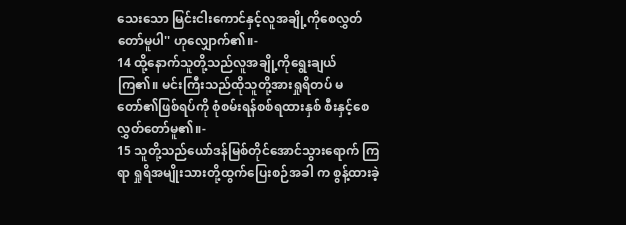သေးသော မြင်းငါးကောင်နှင့်လူအချို့ကိုစေလွှတ် တော်မူပါ'' ဟုလျှောက်၏။-
14 ထို့နောက်သူတို့သည်လူအချို့ကိုရွေးချယ် ကြ၏။ မင်းကြီးသည်ထိုသူတို့အားရှုရိတပ် မတော်၏ဖြစ်ရပ်ကို စုံစမ်းရန်စစ်ရထားနှစ် စီးနှင့်စေလွှတ်တော်မူ၏။-
15 သူတို့သည်ယော်ဒန်မြစ်တိုင်အောင်သွားရောက် ကြရာ ရှုရိအမျိုးသားတို့ထွက်ပြေးစဉ်အခါ က စွန့်ထားခဲ့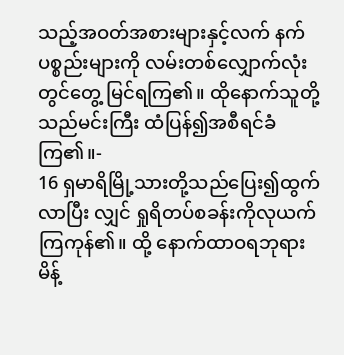သည့်အဝတ်အစားများနှင့်လက် နက်ပစ္စည်းများကို လမ်းတစ်လျှောက်လုံးတွင်တွေ့ မြင်ရကြ၏။ ထိုနောက်သူတို့သည်မင်းကြီး ထံပြန်၍အစီရင်ခံကြ၏။-
16 ရှမာရိမြို့သားတို့သည်ပြေး၍ထွက်လာပြီး လျှင် ရှုရိတပ်စခန်းကိုလုယက်ကြကုန်၏။ ထို့ နောက်ထာဝရဘုရားမိန့်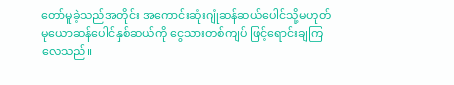တော်မူခဲ့သည်အတိုင်း အကောင်းဆုံးဂျုံဆန်ဆယ်ပေါင်သို့မဟုတ် မုယောဆန်ပေါင်နှစ်ဆယ်ကို ငွေသားတစ်ကျပ် ဖြင့်ရောင်းချကြလေသည်။